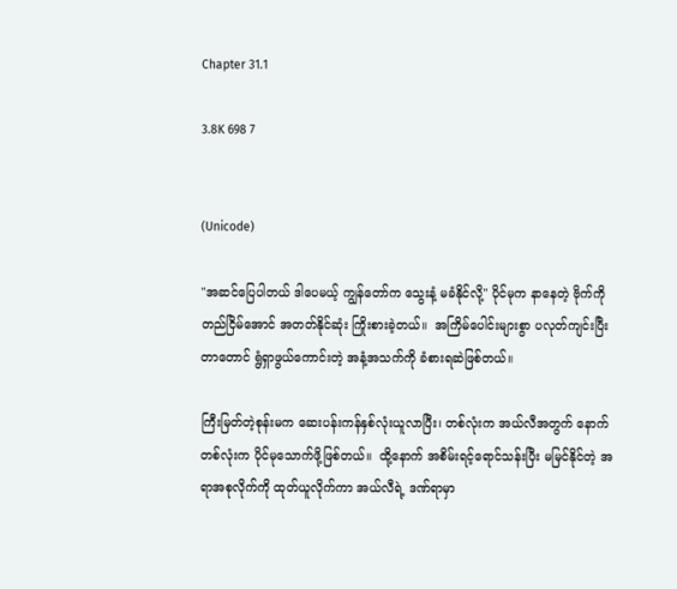Chapter 31.1

3.8K 698 7


(Unicode)

"အဆင်ပြေပါတယ် ဒါပေမယ့် ကျွန်တော်က သွေးနံ့ မခံနိုင်လို့" ပိုင်မုက နာနေတဲ့ ဗိုက်ကို တည်ငြိမ်အောင် အတတ်နိုင်ဆုံး ကြိုးစားခဲ့တယ်။  အကြိမ်ပေါင်းများစွာ ပလုတ်ကျင်းပြီးတာတောင် ရွံရှာဖွယ်ကောင်းတဲ့ အနံ့အသက်ကို ခံစားရဆဲဖြစ်တယ်။

ကြီးမြတ်တဲ့စုန်းမက ဆေးပန်းကန်နှစ်လုံးယူလာပြီး၊ တစ်လုံးက အယ်လီအတွက် နောက်တစ်လုံးက ပိုင်မုသောက်ဖို့ဖြစ်တယ်။  ထို့နောက် အစိမ်းရင့်ရောင်သန်းပြီး မမြင်နိုင်တဲ့ အရာအစုလိုက်ကို ထုတ်ယူလိုက်ကာ အယ်လီရဲ့ ဒဏ်ရာမှာ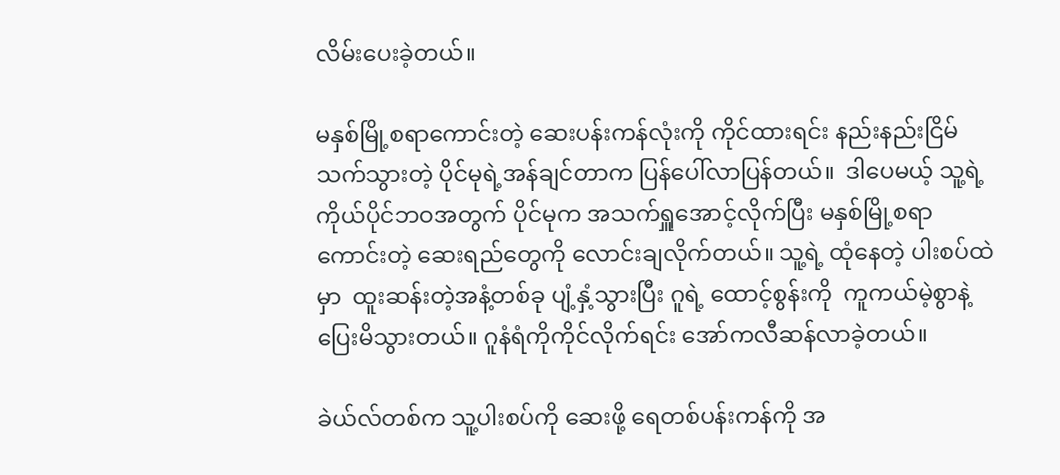လိမ်းပေးခဲ့တယ်။

မနှစ်မြို့စရာကောင်းတဲ့ ဆေးပန်းကန်လုံးကို ကိုင်ထားရင်း နည်းနည်းငြိမ်သက်သွားတဲ့ ပိုင်မုရဲ့အန်ချင်တာက ပြန်ပေါ်လာပြန်တယ်။  ဒါပေမယ့် သူ့ရဲ့ကိုယ်ပိုင်ဘဝအတွက် ပိုင်မုက အသက်ရှူအောင့်လိုက်ပြီး မနှစ်မြို့စရာကောင်းတဲ့ ဆေးရည်တွေကို လောင်းချလိုက်တယ်။ သူ့ရဲ့ ထုံနေတဲ့ ပါးစပ်ထဲမှာ  ထူးဆန်းတဲ့အနံ့တစ်ခု ပျံ့နှံ့သွားပြီး ဂူရဲ့ ထောင့်စွန်းကို  ကူကယ်မဲ့စွာနဲ့ ပြေးမိသွားတယ်။ ဂူနံရံကိုကိုင်လိုက်ရင်း အော်ကလီဆန်လာခဲ့တယ်။

ခဲယ်လ်တစ်က သူ့ပါးစပ်ကို ဆေးဖို့ ရေတစ်ပန်းကန်ကို အ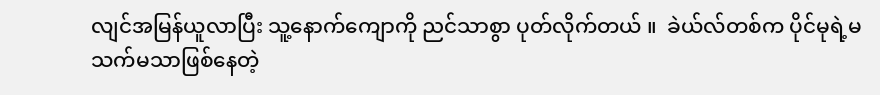လျင်အမြန်ယူလာပြီး သူ့နောက်ကျောကို ညင်သာစွာ ပုတ်လိုက်တယ် ။  ခဲယ်လ်တစ်က ပိုင်မုရဲ့မသက်မသာဖြစ်နေတဲ့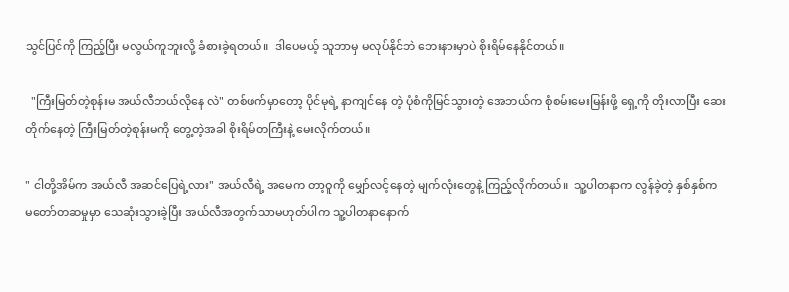သွင်ပြင်ကို ကြည့်ပြီး မလွယ်ကူဘူးလို့ ခံစားခဲ့ရတယ်။  ဒါပေမယ့် သူဘာမှ မလုပ်နိုင်ဘဲ ဘေးနားမှာပဲ စိုးရိမ်နေနိုင်တယ်။

  "ကြီးမြတ်တဲ့စုန်းမ အယ်လီဘယ်လိုနေ လဲ" တစ်ဖက်မှာတော့ ပိုင်မုရဲ့ နာကျင်နေ တဲ့ ပုံစံကိုမြင်သွားတဲ့ အေဘယ်က စုံစမ်းမေးမြန်းဖို့ ရှေ့ကို တိုးလာပြီး ဆေးတိုက်နေတဲ့ ကြီးမြတ်တဲ့စုန်းမကို တွေ့တဲ့အခါ စိုးရိမ်တကြီးနဲ့ မေးလိုက်တယ်။

" ငါတို့အိမ်က အယ်လီ အဆင်ပြေရဲ့လား" အယ်လီရဲ့ အမေက တာ့ဝူကို မျှော်လင့်နေတဲ့ မျက်လုံးတွေနဲ့ ကြည့်လိုက်တယ်။  သူ့ပါတနာက လွန်ခဲ့တဲ့ နှစ်နှစ်က မတော်တဆမှုမှာ သေဆုံးသွားခဲ့ပြီး အယ်လီအတွက်သာမဟုတ်ပါက သူ့ပါတနာနောက်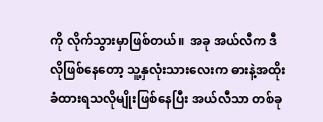ကို လိုက်သွားမှာဖြစ်တယ်။  အခု အယ်လီက ဒီလိုဖြစ်နေတော့ သူ့နှလုံးသားလေးက ဓားနဲ့အထိုးခံထားရသလိုမျိုးဖြစ်နေပြီး အယ်လီသာ တစ်ခု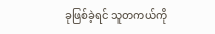ခုဖြစ်ခဲ့ရင် သူတကယ်ကို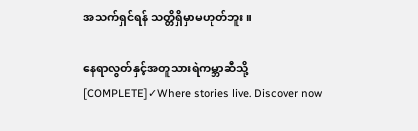အသက်ရှင်ရန် သတ္တိရှိမှာမဟုတ်ဘူး။

နေရာလွတ်နှင့်အတူသားရဲကမ္ဘာဆီသို့ [COMPLETE]✓Where stories live. Discover now